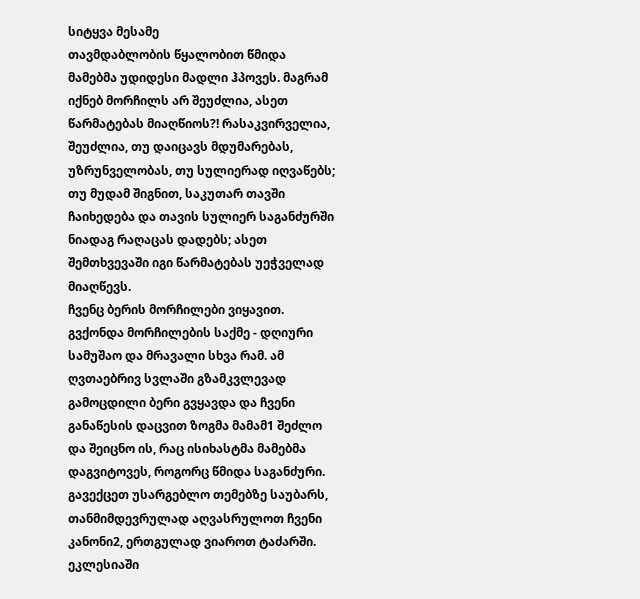სიტყვა მესამე
თავმდაბლობის წყალობით წმიდა მამებმა უდიდესი მადლი ჰპოვეს. მაგრამ იქნებ მორჩილს არ შეუძლია, ასეთ წარმატებას მიაღწიოს?! რასაკვირველია, შეუძლია, თუ დაიცავს მდუმარებას, უზრუნველობას, თუ სულიერად იღვაწებს; თუ მუდამ შიგნით, საკუთარ თავში ჩაიხედება და თავის სულიერ საგანძურში ნიადაგ რაღაცას დადებს; ასეთ შემთხვევაში იგი წარმატებას უეჭველად მიაღწევს.
ჩვენც ბერის მორჩილები ვიყავით. გვქონდა მორჩილების საქმე - დღიური სამუშაო და მრავალი სხვა რამ. ამ ღვთაებრივ სვლაში გზამკვლევად გამოცდილი ბერი გვყავდა და ჩვენი განაწესის დაცვით ზოგმა მამამ1 შეძლო და შეიცნო ის, რაც ისიხასტმა მამებმა დაგვიტოვეს, როგორც წმიდა საგანძური.
გავექცეთ უსარგებლო თემებზე საუბარს, თანმიმდევრულად აღვასრულოთ ჩვენი კანონი2, ერთგულად ვიაროთ ტაძარში. ეკლესიაში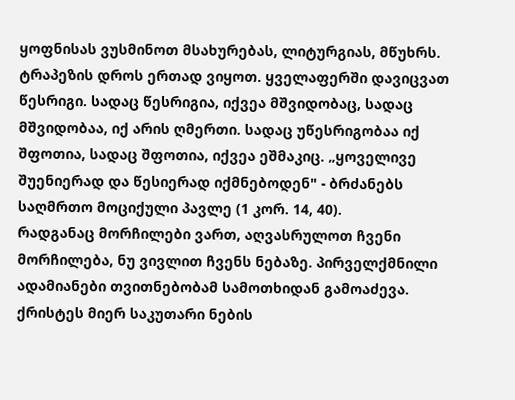ყოფნისას ვუსმინოთ მსახურებას, ლიტურგიას, მწუხრს. ტრაპეზის დროს ერთად ვიყოთ. ყველაფერში დავიცვათ წესრიგი. სადაც წესრიგია, იქვეა მშვიდობაც, სადაც მშვიდობაა, იქ არის ღმერთი. სადაც უწესრიგობაა იქ შფოთია, სადაც შფოთია, იქვეა ეშმაკიც. „ყოველივე შუენიერად და წესიერად იქმნებოდენ" - ბრძანებს საღმრთო მოციქული პავლე (1 კორ. 14, 40).
რადგანაც მორჩილები ვართ, აღვასრულოთ ჩვენი მორჩილება, ნუ ვივლით ჩვენს ნებაზე. პირველქმნილი ადამიანები თვითნებობამ სამოთხიდან გამოაძევა. ქრისტეს მიერ საკუთარი ნების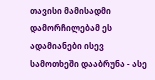თავისი მამისადმი დამორჩილებამ ეს ადამიანები ისევ სამოთხეში დააბრუნა - ასე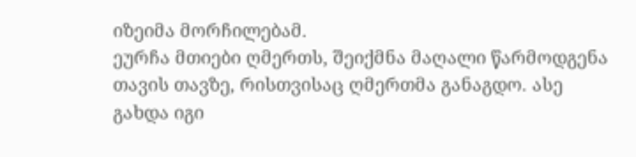იზეიმა მორჩილებამ.
ეურჩა მთიები ღმერთს, შეიქმნა მაღალი წარმოდგენა თავის თავზე, რისთვისაც ღმერთმა განაგდო. ასე გახდა იგი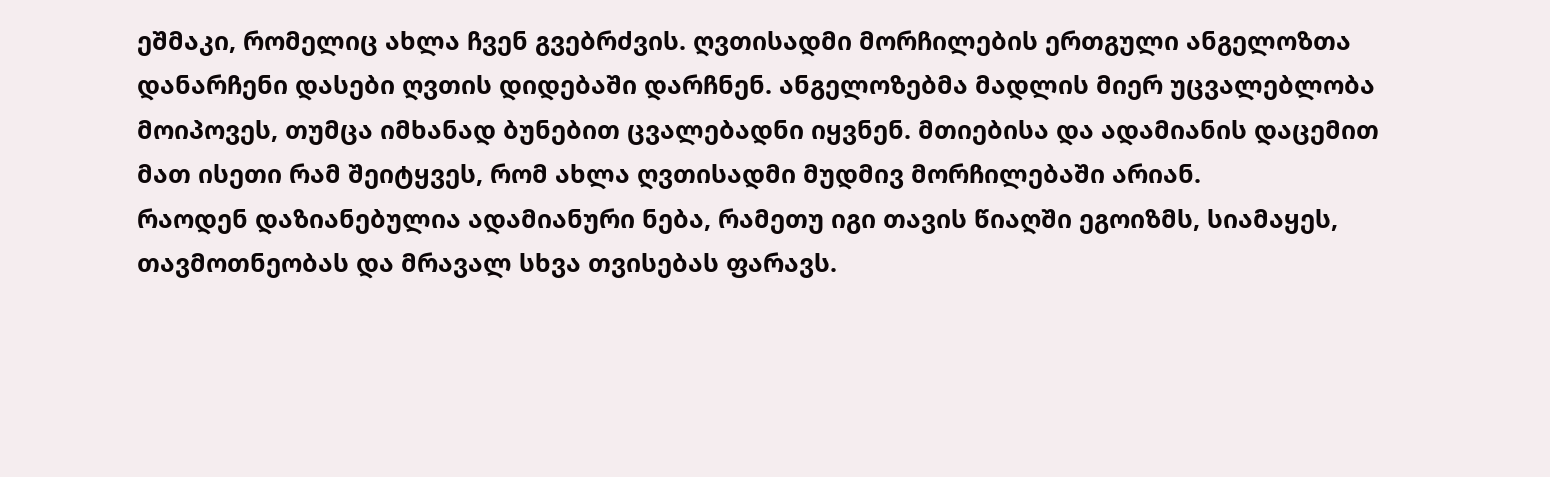ეშმაკი, რომელიც ახლა ჩვენ გვებრძვის. ღვთისადმი მორჩილების ერთგული ანგელოზთა დანარჩენი დასები ღვთის დიდებაში დარჩნენ. ანგელოზებმა მადლის მიერ უცვალებლობა მოიპოვეს, თუმცა იმხანად ბუნებით ცვალებადნი იყვნენ. მთიებისა და ადამიანის დაცემით მათ ისეთი რამ შეიტყვეს, რომ ახლა ღვთისადმი მუდმივ მორჩილებაში არიან.
რაოდენ დაზიანებულია ადამიანური ნება, რამეთუ იგი თავის წიაღში ეგოიზმს, სიამაყეს, თავმოთნეობას და მრავალ სხვა თვისებას ფარავს.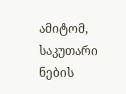ამიტომ, საკუთარი ნების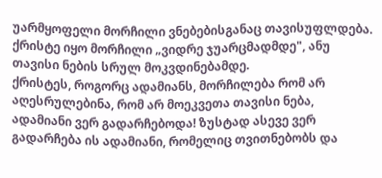უარმყოფელი მორჩილი ვნებებისგანაც თავისუფლდება.
ქრისტე იყო მორჩილი „ვიდრე ჯუარცმადმდე", ანუ თავისი ნების სრულ მოკვდინებამდე.
ქრისტეს, როგორც ადამიანს, მორჩილება რომ არ აღესრულებინა, რომ არ მოეკვეთა თავისი ნება, ადამიანი ვერ გადარჩებოდა! ზუსტად ასევე ვერ გადარჩება ის ადამიანი, რომელიც თვითნებობს და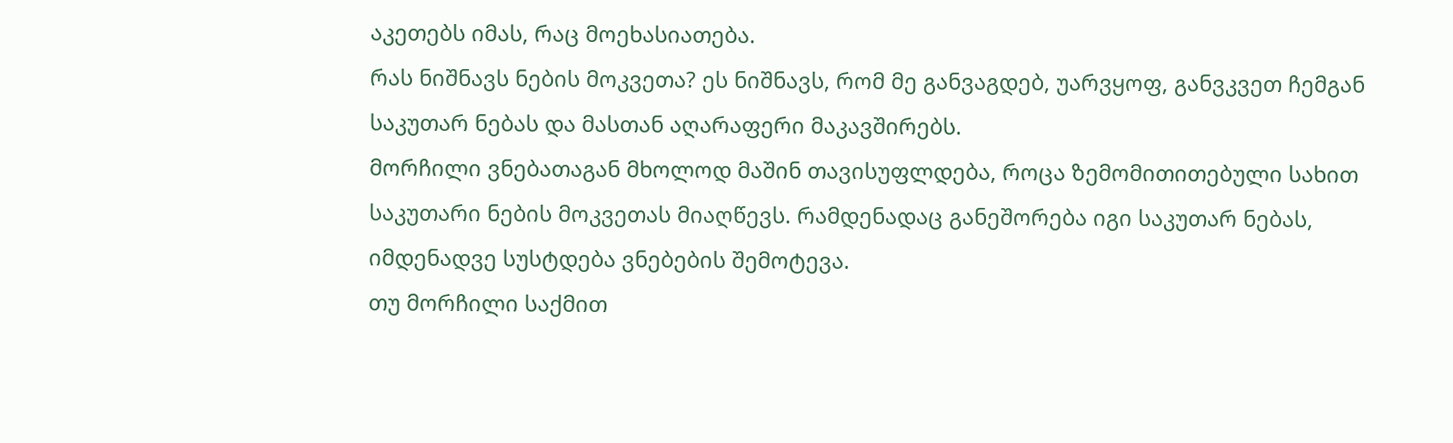აკეთებს იმას, რაც მოეხასიათება.
რას ნიშნავს ნების მოკვეთა? ეს ნიშნავს, რომ მე განვაგდებ, უარვყოფ, განვკვეთ ჩემგან საკუთარ ნებას და მასთან აღარაფერი მაკავშირებს.
მორჩილი ვნებათაგან მხოლოდ მაშინ თავისუფლდება, როცა ზემომითითებული სახით საკუთარი ნების მოკვეთას მიაღწევს. რამდენადაც განეშორება იგი საკუთარ ნებას, იმდენადვე სუსტდება ვნებების შემოტევა.
თუ მორჩილი საქმით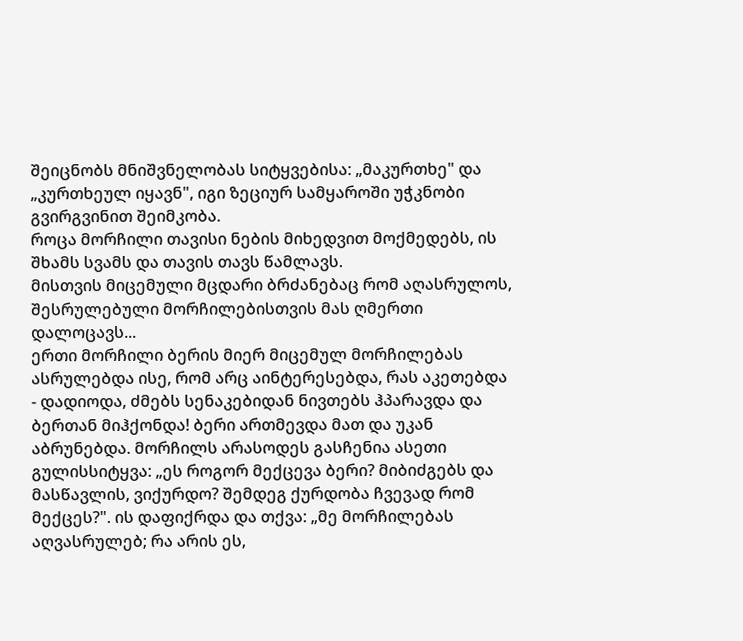შეიცნობს მნიშვნელობას სიტყვებისა: „მაკურთხე" და „კურთხეულ იყავნ", იგი ზეციურ სამყაროში უჭკნობი გვირგვინით შეიმკობა.
როცა მორჩილი თავისი ნების მიხედვით მოქმედებს, ის შხამს სვამს და თავის თავს წამლავს.
მისთვის მიცემული მცდარი ბრძანებაც რომ აღასრულოს, შესრულებული მორჩილებისთვის მას ღმერთი დალოცავს...
ერთი მორჩილი ბერის მიერ მიცემულ მორჩილებას ასრულებდა ისე, რომ არც აინტერესებდა, რას აკეთებდა - დადიოდა, ძმებს სენაკებიდან ნივთებს ჰპარავდა და ბერთან მიჰქონდა! ბერი ართმევდა მათ და უკან აბრუნებდა. მორჩილს არასოდეს გასჩენია ასეთი გულისსიტყვა: „ეს როგორ მექცევა ბერი? მიბიძგებს და მასწავლის, ვიქურდო? შემდეგ ქურდობა ჩვევად რომ მექცეს?". ის დაფიქრდა და თქვა: „მე მორჩილებას აღვასრულებ; რა არის ეს,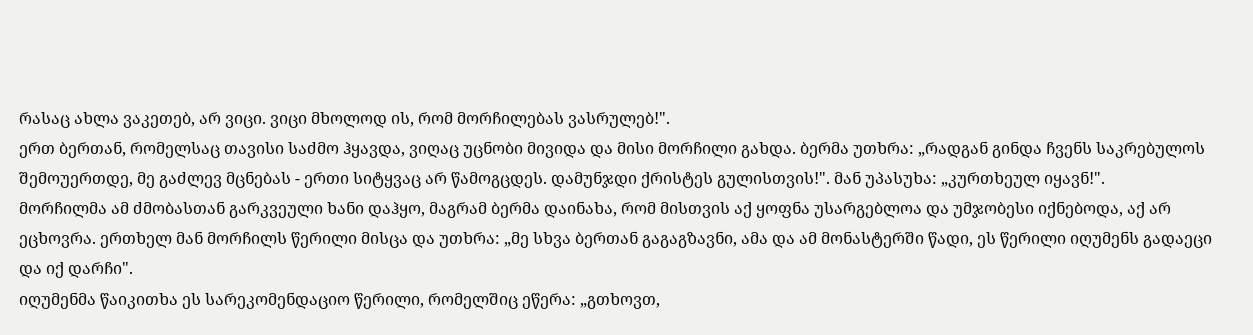რასაც ახლა ვაკეთებ, არ ვიცი. ვიცი მხოლოდ ის, რომ მორჩილებას ვასრულებ!".
ერთ ბერთან, რომელსაც თავისი საძმო ჰყავდა, ვიღაც უცნობი მივიდა და მისი მორჩილი გახდა. ბერმა უთხრა: „რადგან გინდა ჩვენს საკრებულოს შემოუერთდე, მე გაძლევ მცნებას - ერთი სიტყვაც არ წამოგცდეს. დამუნჯდი ქრისტეს გულისთვის!". მან უპასუხა: „კურთხეულ იყავნ!".
მორჩილმა ამ ძმობასთან გარკვეული ხანი დაჰყო, მაგრამ ბერმა დაინახა, რომ მისთვის აქ ყოფნა უსარგებლოა და უმჯობესი იქნებოდა, აქ არ ეცხოვრა. ერთხელ მან მორჩილს წერილი მისცა და უთხრა: „მე სხვა ბერთან გაგაგზავნი, ამა და ამ მონასტერში წადი, ეს წერილი იღუმენს გადაეცი და იქ დარჩი".
იღუმენმა წაიკითხა ეს სარეკომენდაციო წერილი, რომელშიც ეწერა: „გთხოვთ,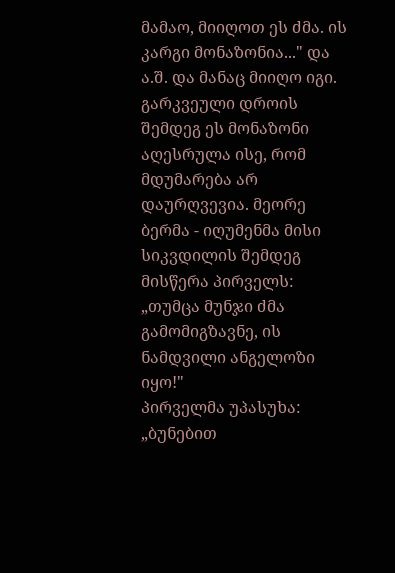მამაო, მიიღოთ ეს ძმა. ის კარგი მონაზონია..." და ა.შ. და მანაც მიიღო იგი.
გარკვეული დროის შემდეგ ეს მონაზონი აღესრულა ისე, რომ მდუმარება არ დაურღვევია. მეორე ბერმა - იღუმენმა მისი სიკვდილის შემდეგ მისწერა პირველს: „თუმცა მუნჯი ძმა გამომიგზავნე, ის ნამდვილი ანგელოზი იყო!"
პირველმა უპასუხა: „ბუნებით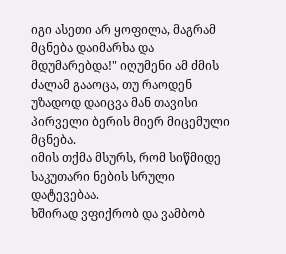იგი ასეთი არ ყოფილა, მაგრამ მცნება დაიმარხა და მდუმარებდა!" იღუმენი ამ ძმის ძალამ გააოცა, თუ რაოდენ უზადოდ დაიცვა მან თავისი პირველი ბერის მიერ მიცემული მცნება.
იმის თქმა მსურს, რომ სიწმიდე საკუთარი ნების სრული დატევებაა.
ხშირად ვფიქრობ და ვამბობ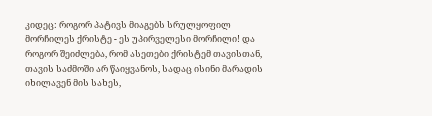კიდეც: როგორ პატივს მიაგებს სრულყოფილ მორჩილეს ქრისტე - ეს უპირველესი მორჩილი! და როგორ შეიძლება, რომ ასეთები ქრისტემ თავისთან, თავის საძმოში არ წაიყვანოს, სადაც ისინი მარადის იხილავენ მის სახეს,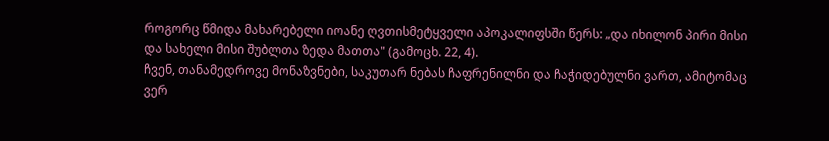როგორც წმიდა მახარებელი იოანე ღვთისმეტყველი აპოკალიფსში წერს: „და იხილონ პირი მისი და სახელი მისი შუბლთა ზედა მათთა" (გამოცხ. 22, 4).
ჩვენ, თანამედროვე მონაზვნები, საკუთარ ნებას ჩაფრენილნი და ჩაჭიდებულნი ვართ, ამიტომაც ვერ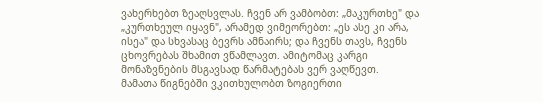ვახერხებთ ზეაღსვლას. ჩვენ არ ვამბობთ: „მაკურთხე" და „კურთხეულ იყავნ", არამედ ვიმეორებთ: „ეს ასე კი არა, ისეა" და სხვასაც ბევრს ამნაირს; და ჩვენს თავს, ჩვენს ცხოვრებას შხამით ვწამლავთ. ამიტომაც კარგი მონაზვნების მსგავსად წარმატებას ვერ ვაღწევთ.
მამათა წიგნებში ვკითხულობთ ზოგიერთი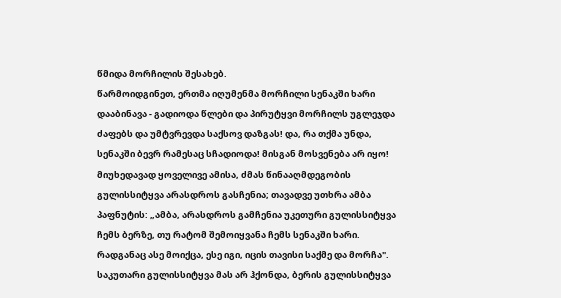წმიდა მორჩილის შესახებ.
წარმოიდგინეთ, ერთმა იღუმენმა მორჩილი სენაკში ხარი დააბინავა - გადიოდა წლები და პირუტყვი მორჩილს უგლეჯდა ძაფებს და უმტვრევდა საქსოვ დაზგას! და, რა თქმა უნდა, სენაკში ბევრ რამესაც სჩადიოდა! მისგან მოსვენება არ იყო! მიუხედავად ყოველივე ამისა, ძმას წინააღმდეგობის გულისსიტყვა არასდროს გასჩენია; თავადვე უთხრა ამბა პაფნუტის: „ამბა, არასდროს გამჩენია უკეთური გულისსიტყვა ჩემს ბერზე, თუ რატომ შემოიყვანა ჩემს სენაკში ხარი. რადგანაც ასე მოიქცა, ესე იგი, იცის თავისი საქმე და მორჩა".
საკუთარი გულისსიტყვა მას არ ჰქონდა, ბერის გულისსიტყვა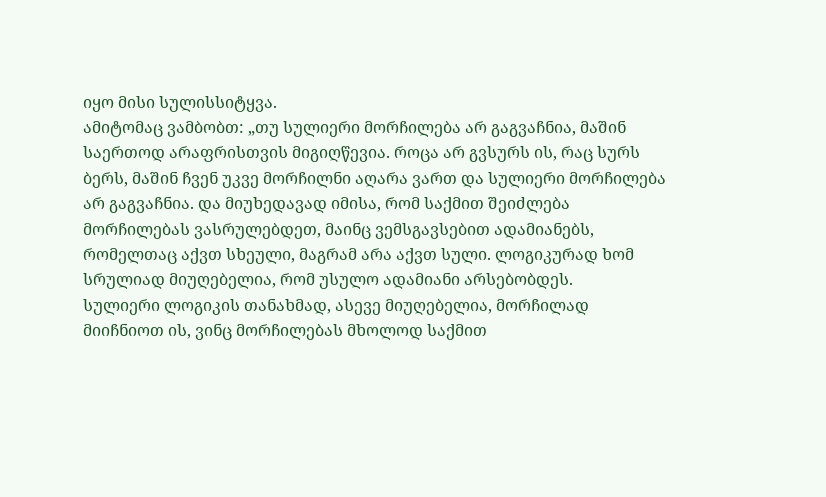იყო მისი სულისსიტყვა.
ამიტომაც ვამბობთ: „თუ სულიერი მორჩილება არ გაგვაჩნია, მაშინ საერთოდ არაფრისთვის მიგიღწევია. როცა არ გვსურს ის, რაც სურს ბერს, მაშინ ჩვენ უკვე მორჩილნი აღარა ვართ და სულიერი მორჩილება არ გაგვაჩნია. და მიუხედავად იმისა, რომ საქმით შეიძლება მორჩილებას ვასრულებდეთ, მაინც ვემსგავსებით ადამიანებს, რომელთაც აქვთ სხეული, მაგრამ არა აქვთ სული. ლოგიკურად ხომ სრულიად მიუღებელია, რომ უსულო ადამიანი არსებობდეს.
სულიერი ლოგიკის თანახმად, ასევე მიუღებელია, მორჩილად მიიჩნიოთ ის, ვინც მორჩილებას მხოლოდ საქმით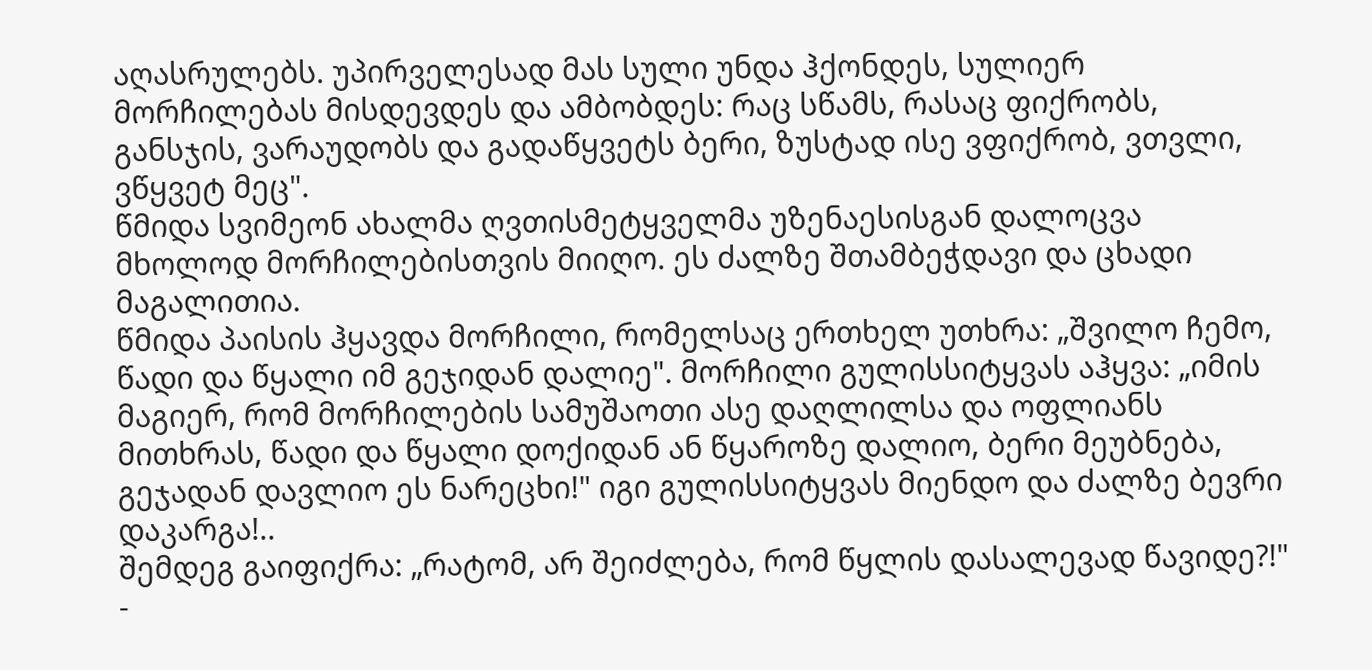აღასრულებს. უპირველესად მას სული უნდა ჰქონდეს, სულიერ მორჩილებას მისდევდეს და ამბობდეს: რაც სწამს, რასაც ფიქრობს, განსჯის, ვარაუდობს და გადაწყვეტს ბერი, ზუსტად ისე ვფიქრობ, ვთვლი, ვწყვეტ მეც".
წმიდა სვიმეონ ახალმა ღვთისმეტყველმა უზენაესისგან დალოცვა მხოლოდ მორჩილებისთვის მიიღო. ეს ძალზე შთამბეჭდავი და ცხადი მაგალითია.
წმიდა პაისის ჰყავდა მორჩილი, რომელსაც ერთხელ უთხრა: „შვილო ჩემო, წადი და წყალი იმ გეჯიდან დალიე". მორჩილი გულისსიტყვას აჰყვა: „იმის მაგიერ, რომ მორჩილების სამუშაოთი ასე დაღლილსა და ოფლიანს მითხრას, წადი და წყალი დოქიდან ან წყაროზე დალიო, ბერი მეუბნება, გეჯადან დავლიო ეს ნარეცხი!" იგი გულისსიტყვას მიენდო და ძალზე ბევრი დაკარგა!..
შემდეგ გაიფიქრა: „რატომ, არ შეიძლება, რომ წყლის დასალევად წავიდე?!" -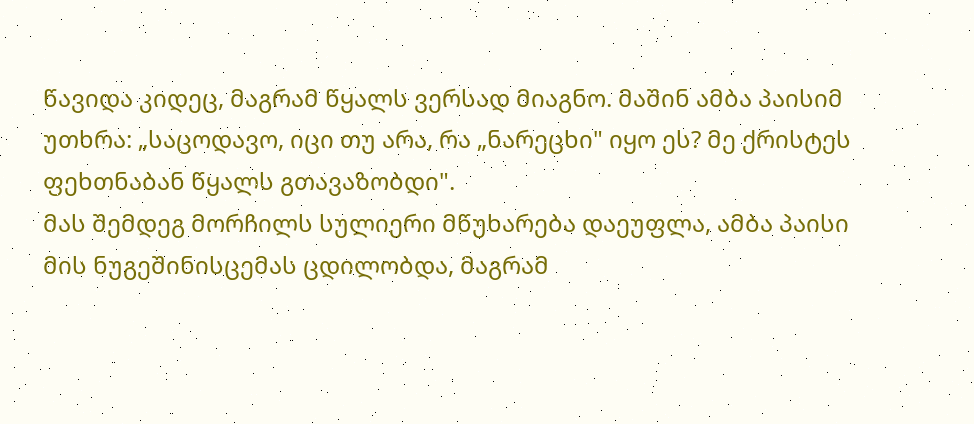წავიდა კიდეც, მაგრამ წყალს ვერსად მიაგნო. მაშინ ამბა პაისიმ უთხრა: „საცოდავო, იცი თუ არა, რა „ნარეცხი" იყო ეს? მე ქრისტეს ფეხთნაბან წყალს გთავაზობდი".
მას შემდეგ მორჩილს სულიერი მწუხარება დაეუფლა, ამბა პაისი მის ნუგეშინისცემას ცდილობდა, მაგრამ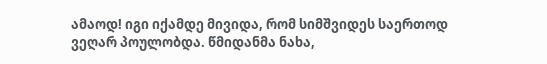ამაოდ! იგი იქამდე მივიდა, რომ სიმშვიდეს საერთოდ ვეღარ პოულობდა. წმიდანმა ნახა,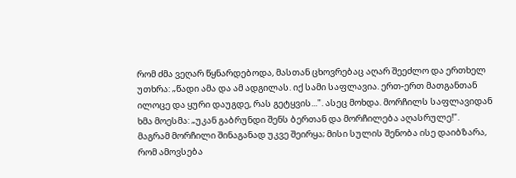რომ ძმა ვეღარ წყნარდებოდა, მასთან ცხოვრებაც აღარ შეეძლო და ერთხელ უთხრა: „წადი ამა და ამ ადგილას. იქ სამი საფლავია. ერთ-ერთ მათგანთან ილოცე და ყური დაუგდე, რას გეტყვის...". ასეც მოხდა. მორჩილს საფლავიდან ხმა მოესმა: „უკან გაბრუნდი შენს ბერთან და მორჩილება აღასრულე!".
მაგრამ მორჩილი შინაგანად უკვე შეირყა; მისი სულის შენობა ისე დაიბზარა, რომ ამოვსება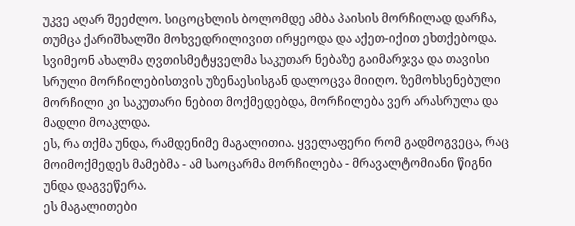უკვე აღარ შეეძლო. სიცოცხლის ბოლომდე ამბა პაისის მორჩილად დარჩა, თუმცა ქარიშხალში მოხვედრილივით ირყეოდა და აქეთ-იქით ეხთქებოდა.
სვიმეონ ახალმა ღვთისმეტყველმა საკუთარ ნებაზე გაიმარჯვა და თავისი სრული მორჩილებისთვის უზენაესისგან დალოცვა მიიღო. ზემოხსენებული მორჩილი კი საკუთარი ნებით მოქმედებდა, მორჩილება ვერ არასრულა და მადლი მოაკლდა.
ეს, რა თქმა უნდა, რამდენიმე მაგალითია. ყველაფერი რომ გადმოგვეცა, რაც მოიმოქმედეს მამებმა - ამ საოცარმა მორჩილება - მრავალტომიანი წიგნი უნდა დაგვეწერა.
ეს მაგალითები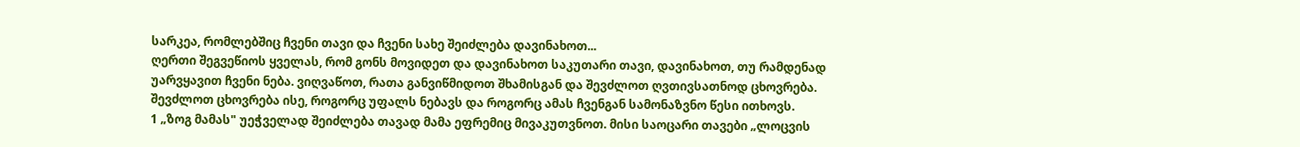სარკეა, რომლებშიც ჩვენი თავი და ჩვენი სახე შეიძლება დავინახოთ...
ღერთი შეგვეწიოს ყველას, რომ გონს მოვიდეთ და დავინახოთ საკუთარი თავი, დავინახოთ, თუ რამდენად უარვყავით ჩვენი ნება. ვიღვაწოთ, რათა განვიწმიდოთ შხამისგან და შევძლოთ ღვთივსათნოდ ცხოვრება. შევძლოთ ცხოვრება ისე, როგორც უფალს ნებავს და როგორც ამას ჩვენგან სამონაზვნო წესი ითხოვს.
1 „ზოგ მამას" უეჭველად შეიძლება თავად მამა ეფრემიც მივაკუთვნოთ. მისი საოცარი თავები „ლოცვის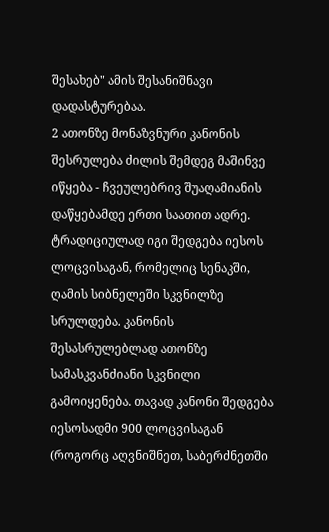შესახებ" ამის შესანიშნავი დადასტურებაა.
2 ათონზე მონაზვნური კანონის შესრულება ძილის შემდეგ მაშინვე იწყება - ჩვეულებრივ შუაღამიანის დაწყებამდე ერთი საათით ადრე. ტრადიციულად იგი შედგება იესოს ლოცვისაგან, რომელიც სენაკში, ღამის სიბნელეში სკვნილზე სრულდება. კანონის შესასრულებლად ათონზე სამასკვანძიანი სკვნილი გამოიყენება. თავად კანონი შედგება იესოსადმი 900 ლოცვისაგან (როგორც აღვნიშნეთ, საბერძნეთში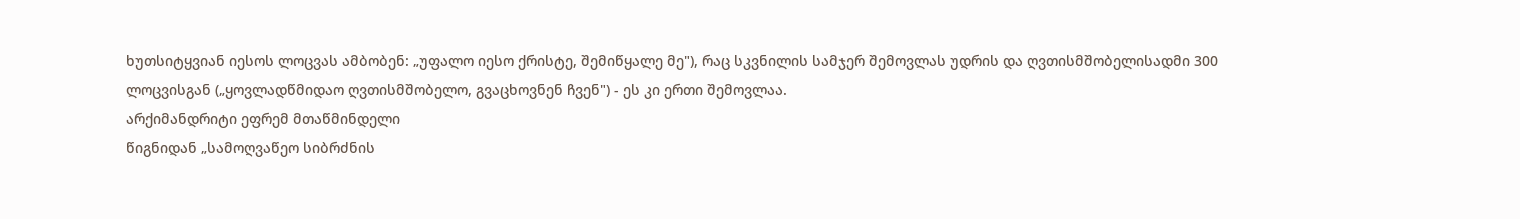ხუთსიტყვიან იესოს ლოცვას ამბობენ: „უფალო იესო ქრისტე, შემიწყალე მე"), რაც სკვნილის სამჯერ შემოვლას უდრის და ღვთისმშობელისადმი 300 ლოცვისგან („ყოვლადწმიდაო ღვთისმშობელო, გვაცხოვნენ ჩვენ") - ეს კი ერთი შემოვლაა.
არქიმანდრიტი ეფრემ მთაწმინდელი
წიგნიდან „სამოღვაწეო სიბრძნის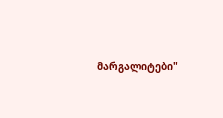მარგალიტები"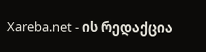Xareba.net - ის რედაქცია